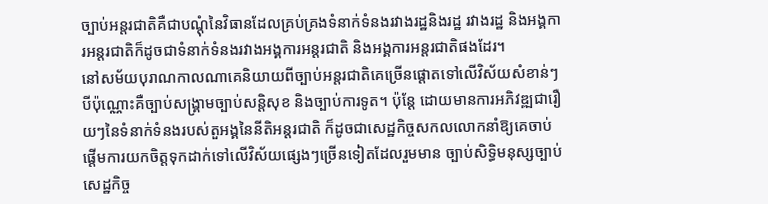ច្បាប់អន្តរជាតិគឺជាបណ្តុំនៃវិធានដែលគ្រប់គ្រងទំនាក់ទំនងរវាងរដ្ឋនិងរដ្ឋ រវាងរដ្ឋ និងអង្គការអន្តរជាតិក៏ដូចជាទំនាក់ទំនងរវាងអង្គការអន្តរជាតិ និងអង្គការអន្តរជាតិផងដែរ។
នៅសម័យបុរាណកាលណាគេនិយាយពីច្បាប់អន្តរជាតិគេច្រើនផ្តោតទៅលើវិស័យសំខាន់ៗបីប៉ុណ្ណោះគឺច្បាប់សង្គ្រាមច្បាប់សន្តិសុខ និងច្បាប់ការទូត។ ប៉ុន្តែ ដោយមានការអភិវឌ្ឍជារឿយៗនៃទំនាក់ទំនងរបស់តួអង្គនៃនីតិអន្តរជាតិ ក៏ដូចជាសេដ្ឋកិច្ចសកលលោកនាំឱ្យគេចាប់ផ្តើមការយកចិត្តទុកដាក់ទៅលើវិស័យផ្សេងៗច្រើនទៀតដែលរួមមាន ច្បាប់សិទ្ធិមនុស្សច្បាប់សេដ្ឋកិច្ច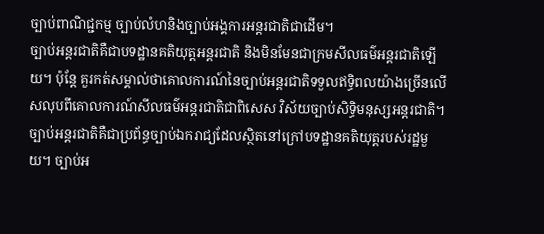ច្បាប់ពាណិជ្ជកម្ម ច្បាប់លំហនិងច្បាប់អង្គការអន្តរជាតិជាដើម។
ច្បាប់អន្តរជាតិគឺជាបទដ្ឋានគតិយុត្តអន្តរជាតិ និងមិនមែនជាក្រមសីលធម៌អន្តរជាតិឡើយ។ ប៉ុន្តែ គួរកត់សម្គាល់ថាគោលការណ៍នៃច្បាប់អន្តរជាតិទទួលឥទ្ធិពលយ៉ាងច្រើនលើសលុបពីគោលការណ៍សីលធម៌អន្តរជាតិជាពិសេស វិស័យច្បាប់សិទ្ធិមនុស្សអន្តរជាតិ។
ច្បាប់អន្តរជាតិគឺជាប្រព័ន្ធច្បាប់ឯករាជ្យដែលស្ថិតនៅក្រៅបទដ្ឋានគតិយុត្តរបស់រដ្ឋមួយ។ ច្បាប់អ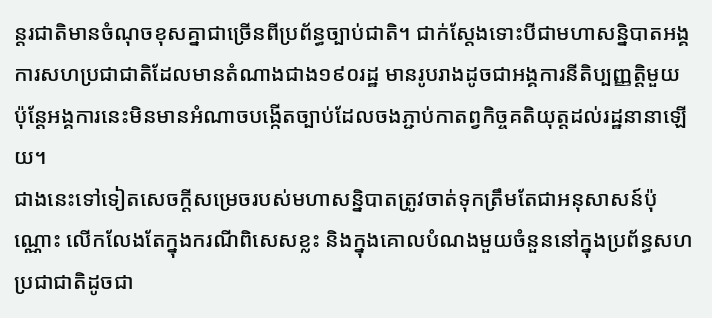ន្តរជាតិមានចំណុចខុសគ្នាជាច្រើនពីប្រព័ន្ធច្បាប់ជាតិ។ ជាក់ស្តែងទោះបីជាមហាសន្និបាតអង្គការសហប្រជាជាតិដែលមានតំណាងជាង១៩០រដ្ឋ មានរូបរាងដូចជាអង្គការនីតិប្បញ្ញត្តិមួយ ប៉ុន្តែអង្គការនេះមិនមានអំណាចបង្កើតច្បាប់ដែលចងភ្ជាប់កាតព្វកិច្ចគតិយុត្តដល់រដ្ឋនានាឡើយ។
ជាងនេះទៅទៀតសេចក្តីសម្រេចរបស់មហាសន្និបាតត្រូវចាត់ទុកត្រឹមតែជាអនុសាសន៍ប៉ុណ្ណោះ លើកលែងតែក្នុងករណីពិសេសខ្លះ និងក្នុងគោលបំណងមួយចំនួននៅក្នុងប្រព័ន្ធសហប្រជាជាតិដូចជា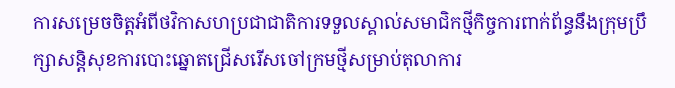ការសម្រេចចិត្តអំពីថវិកាសហប្រជាជាតិការទទួលស្គាល់សមាជិកថ្មីកិច្ចការពាក់ព័ន្ធនឹងក្រុមប្រឹក្សាសន្តិសុខការបោះឆ្នោតជ្រើសរើសចៅក្រមថ្មីសម្រាប់តុលាការ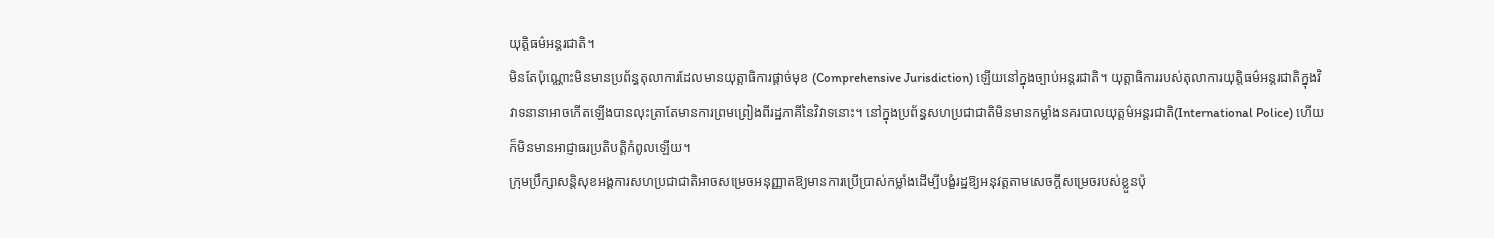យុត្តិធម៌អន្តរជាតិ។
មិនតែប៉ុណ្ណោះមិនមានប្រព័ន្ធតុលាការដែលមានយុត្តាធិការផ្តាច់មុខ (Comprehensive Jurisdiction) ឡើយនៅក្នុងច្បាប់អន្តរជាតិ។ យុត្តាធិការរបស់តុលាការយុត្តិធម៌អន្តរជាតិក្នុងវិវាទនានាអាចកើតឡើងបានលុះត្រាតែមានការព្រមព្រៀងពីរដ្ឋភាគីនៃវិវាទនោះ។ នៅក្នុងប្រព័ន្ធសហប្រជាជាតិមិនមានកម្លាំងនគរបាលយុត្តម៌អន្តរជាតិ(International Police) ហើយ ក៏មិនមានអាជ្ញាធរប្រតិបត្តិកំពូលឡើយ។
ក្រុមប្រឹក្សាសន្តិសុខអង្គការសហប្រជាជាតិអាចសម្រេចអនុញ្ញាតឱ្យមានការប្រើប្រាស់កម្លាំងដើម្បីបង្ខំរដ្ឋឱ្យអនុវត្តតាមសេចក្តីសម្រេចរបស់ខ្លួនប៉ុ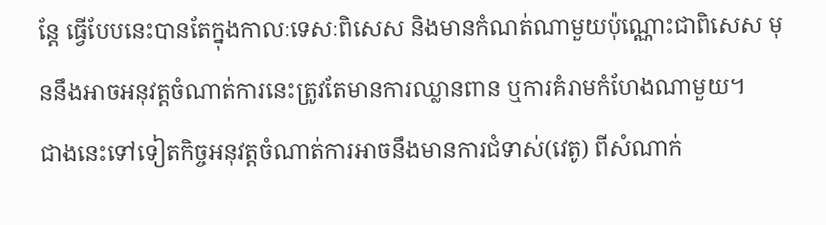ន្តែ ធ្វើបែបនេះបានតែក្នុងកាលៈទេសៈពិសេស និងមានកំណត់ណាមួយប៉ុណ្ណោះជាពិសេស មុននឹងអាចអនុវត្តចំណាត់ការនេះត្រូវតែមានការឈ្លានពាន ឬការគំរាមកំហែងណាមួយ។
ជាងនេះទៅទៀតកិច្ចអនុវត្តចំណាត់ការអាចនឹងមានការជំទាស់(វេតូ) ពីសំណាក់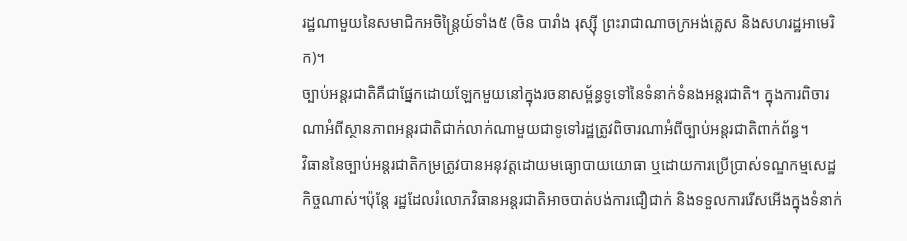រដ្ឋណាមួយនៃសមាជិកអចិន្ត្រៃយ៍ទាំង៥ (ចិន បារាំង រុស្ស៊ី ព្រះរាជាណាចក្រអង់គ្លេស និងសហរដ្ឋអាមេរិក)។
ច្បាប់អន្តរជាតិគឺជាផ្នែកដោយឡែកមួយនៅក្នុងរចនាសម្ព័ន្ធទូទៅនៃទំនាក់ទំនងអន្តរជាតិ។ ក្នុងការពិចារណាអំពីស្ថានភាពអន្តរជាតិជាក់លាក់ណាមួយជាទូទៅរដ្ឋត្រូវពិចារណាអំពីច្បាប់អន្តរជាតិពាក់ព័ន្ធ។
វិធាននៃច្បាប់អន្តរជាតិកម្រត្រូវបានអនុវត្តដោយមធ្យោបាយយោធា ឬដោយការប្រើប្រាស់ទណ្ឌកម្មសេដ្ឋកិច្ចណាស់។ប៉ុន្តែ រដ្ឋដែលរំលោភវិធានអន្តរជាតិអាចបាត់បង់ការជឿជាក់ និងទទួលការរើសអើងក្នុងទំនាក់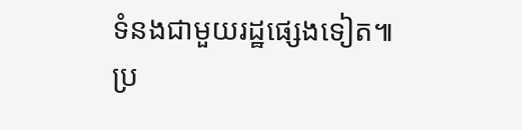ទំនងជាមួយរដ្ឋផ្សេងទៀត៕
ប្រ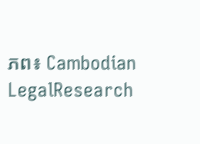ភព៖ Cambodian LegalResearch